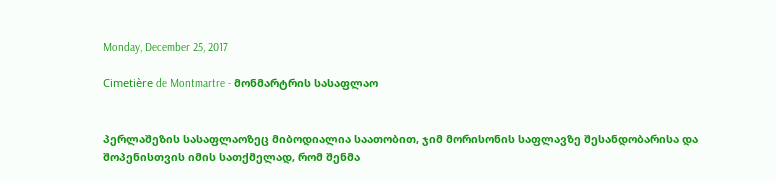Monday, December 25, 2017

Cimetière de Montmartre - მონმარტრის სასაფლაო


პერლაშეზის სასაფლაოზეც მიბოდიალია საათობით, ჯიმ მორისონის საფლავზე შესანდობარისა და შოპენისთვის იმის სათქმელად, რომ შენმა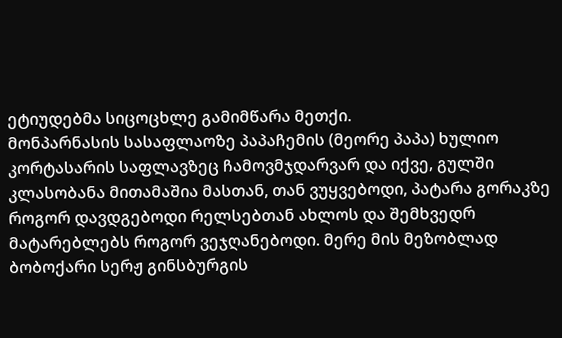ეტიუდებმა სიცოცხლე გამიმწარა მეთქი.
მონპარნასის სასაფლაოზე პაპაჩემის (მეორე პაპა) ხულიო კორტასარის საფლავზეც ჩამოვმჯდარვარ და იქვე, გულში კლასობანა მითამაშია მასთან, თან ვუყვებოდი, პატარა გორაკზე როგორ დავდგებოდი რელსებთან ახლოს და შემხვედრ მატარებლებს როგორ ვეჯღანებოდი. მერე მის მეზობლად ბობოქარი სერჟ გინსბურგის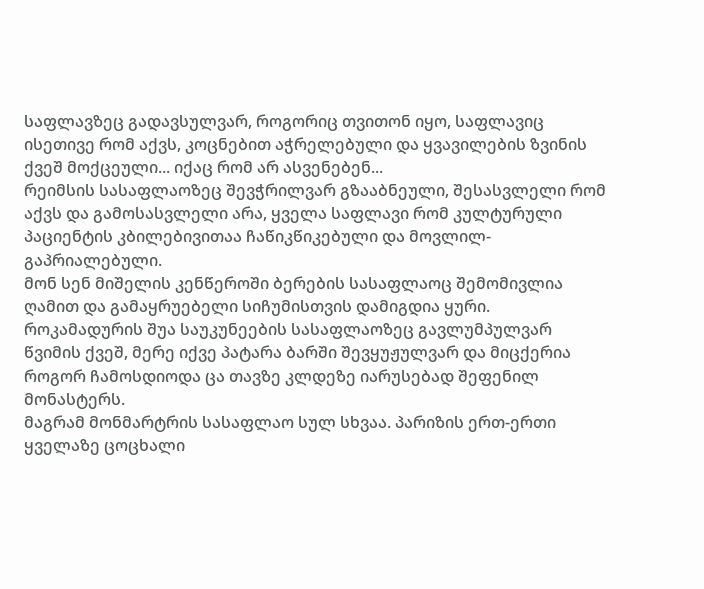საფლავზეც გადავსულვარ, როგორიც თვითონ იყო, საფლავიც ისეთივე რომ აქვს, კოცნებით აჭრელებული და ყვავილების ზვინის ქვეშ მოქცეული... იქაც რომ არ ასვენებენ...
რეიმსის სასაფლაოზეც შევჭრილვარ გზააბნეული, შესასვლელი რომ აქვს და გამოსასვლელი არა, ყველა საფლავი რომ კულტურული პაციენტის კბილებივითაა ჩაწიკწიკებული და მოვლილ-გაპრიალებული.
მონ სენ მიშელის კენწეროში ბერების სასაფლაოც შემომივლია ღამით და გამაყრუებელი სიჩუმისთვის დამიგდია ყური.
როკამადურის შუა საუკუნეების სასაფლაოზეც გავლუმპულვარ წვიმის ქვეშ, მერე იქვე პატარა ბარში შევყუჟულვარ და მიცქერია როგორ ჩამოსდიოდა ცა თავზე კლდეზე იარუსებად შეფენილ მონასტერს.
მაგრამ მონმარტრის სასაფლაო სულ სხვაა. პარიზის ერთ-ერთი ყველაზე ცოცხალი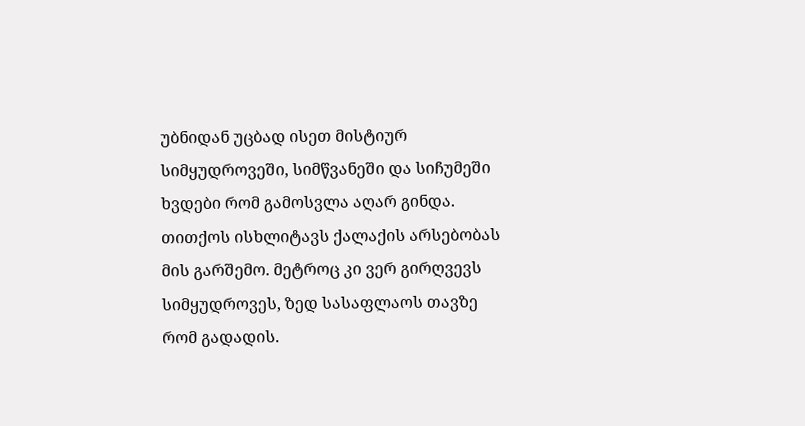უბნიდან უცბად ისეთ მისტიურ სიმყუდროვეში, სიმწვანეში და სიჩუმეში ხვდები რომ გამოსვლა აღარ გინდა. თითქოს ისხლიტავს ქალაქის არსებობას მის გარშემო. მეტროც კი ვერ გირღვევს სიმყუდროვეს, ზედ სასაფლაოს თავზე რომ გადადის.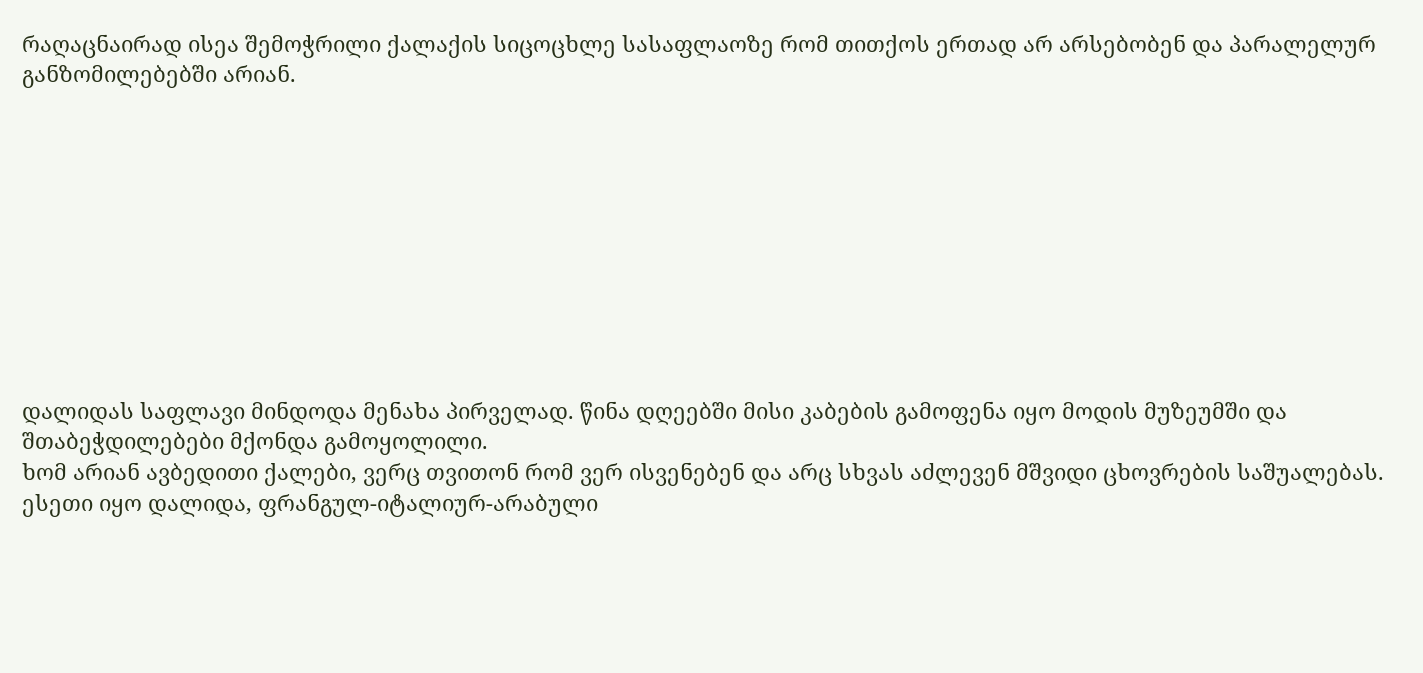რაღაცნაირად ისეა შემოჭრილი ქალაქის სიცოცხლე სასაფლაოზე რომ თითქოს ერთად არ არსებობენ და პარალელურ განზომილებებში არიან.










დალიდას საფლავი მინდოდა მენახა პირველად. წინა დღეებში მისი კაბების გამოფენა იყო მოდის მუზეუმში და შთაბეჭდილებები მქონდა გამოყოლილი.
ხომ არიან ავბედითი ქალები, ვერც თვითონ რომ ვერ ისვენებენ და არც სხვას აძლევენ მშვიდი ცხოვრების საშუალებას. ესეთი იყო დალიდა, ფრანგულ-იტალიურ-არაბული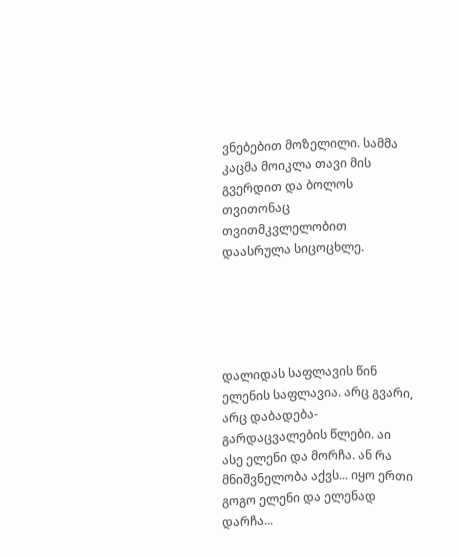ვნებებით მოზელილი. სამმა კაცმა მოიკლა თავი მის გვერდით და ბოლოს თვითონაც თვითმკვლელობით დაასრულა სიცოცხლე.





დალიდას საფლავის წინ ელენის საფლავია. არც გვარი, არც დაბადება-გარდაცვალების წლები. აი ასე ელენი და მორჩა. ან რა მნიშვნელობა აქვს... იყო ერთი გოგო ელენი და ელენად დარჩა...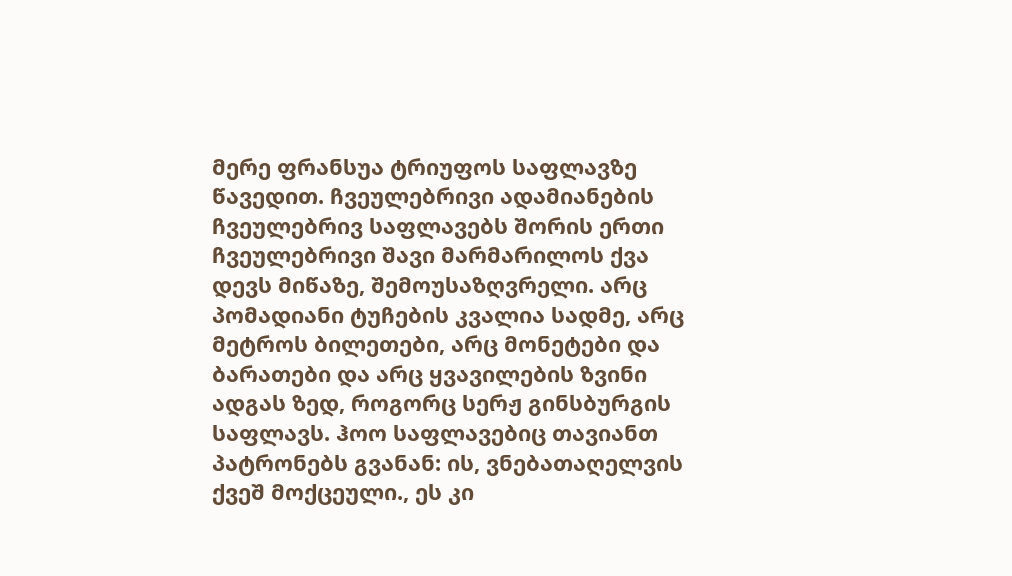მერე ფრანსუა ტრიუფოს საფლავზე წავედით. ჩვეულებრივი ადამიანების ჩვეულებრივ საფლავებს შორის ერთი ჩვეულებრივი შავი მარმარილოს ქვა დევს მიწაზე, შემოუსაზღვრელი. არც პომადიანი ტუჩების კვალია სადმე, არც მეტროს ბილეთები, არც მონეტები და ბარათები და არც ყვავილების ზვინი ადგას ზედ, როგორც სერჟ გინსბურგის საფლავს. ჰოო საფლავებიც თავიანთ პატრონებს გვანან: ის, ვნებათაღელვის ქვეშ მოქცეული., ეს კი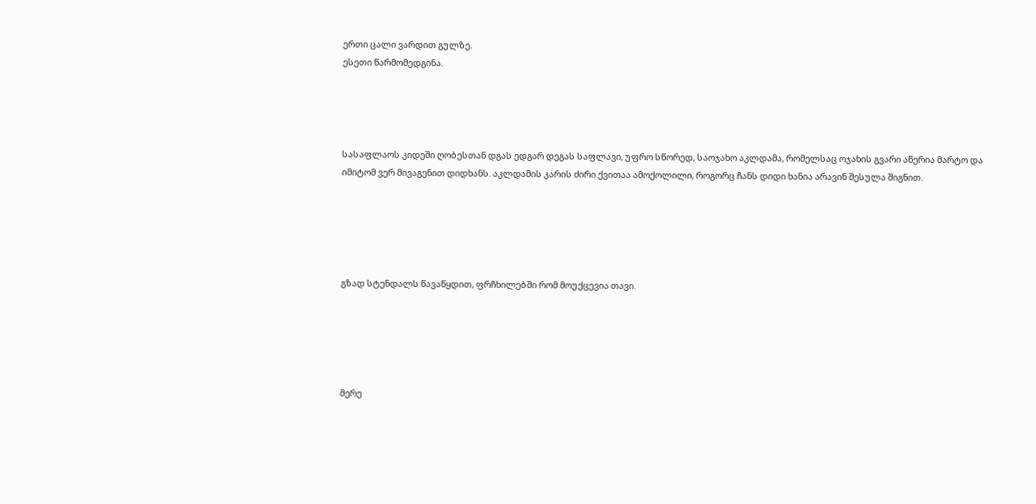ერთი ცალი ვარდით გულზე.
ესეთი წარმომედგინა.




სასაფლაოს კიდეში ღობესთან დგას ედგარ დეგას საფლავი, უფრო სწორედ, საოჯახო აკლდამა, რომელსაც ოჯახის გვარი აწერია მარტო და იმიტომ ვერ მივაგენით დიდხანს. აკლდამის კარის ძირი ქვითაა ამოქოლილი, როგორც ჩანს დიდი ხანია არავინ შესულა შიგნით.





გზად სტენდალს წავაწყდით, ფრჩხილებში რომ მოუქცევია თავი.





მერე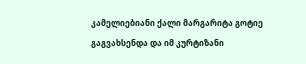კამელიებიანი ქალი მარგარიტა გოტიე გაგვახსენდა და იმ კურტიზანი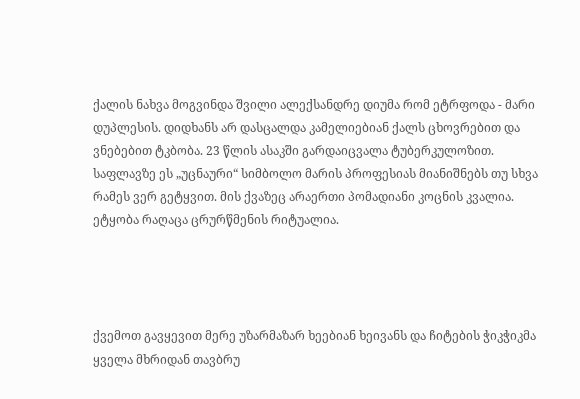ქალის ნახვა მოგვინდა შვილი ალექსანდრე დიუმა რომ ეტრფოდა - მარი დუპლესის. დიდხანს არ დასცალდა კამელიებიან ქალს ცხოვრებით და ვნებებით ტკბობა. 23 წლის ასაკში გარდაიცვალა ტუბერკულოზით. საფლავზე ეს „უცნაური“ სიმბოლო მარის პროფესიას მიანიშნებს თუ სხვა რამეს ვერ გეტყვით. მის ქვაზეც არაერთი პომადიანი კოცნის კვალია. ეტყობა რაღაცა ცრურწმენის რიტუალია.




ქვემოთ გავყევით მერე უზარმაზარ ხეებიან ხეივანს და ჩიტების ჭიკჭიკმა ყველა მხრიდან თავბრუ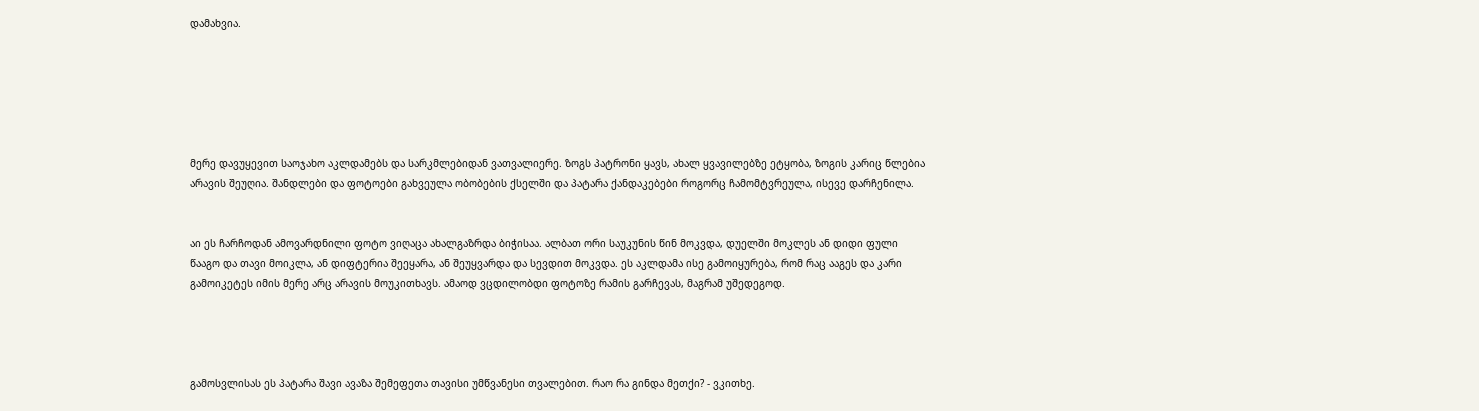დამახვია.






მერე დავუყევით საოჯახო აკლდამებს და სარკმლებიდან ვათვალიერე. ზოგს პატრონი ყავს, ახალ ყვავილებზე ეტყობა, ზოგის კარიც წლებია არავის შეუღია. შანდლები და ფოტოები გახვეულა ობობების ქსელში და პატარა ქანდაკებები როგორც ჩამომტვრეულა, ისევე დარჩენილა.


აი ეს ჩარჩოდან ამოვარდნილი ფოტო ვიღაცა ახალგაზრდა ბიჭისაა. ალბათ ორი საუკუნის წინ მოკვდა, დუელში მოკლეს ან დიდი ფული წააგო და თავი მოიკლა, ან დიფტერია შეეყარა, ან შეუყვარდა და სევდით მოკვდა. ეს აკლდამა ისე გამოიყურება, რომ რაც ააგეს და კარი გამოიკეტეს იმის მერე არც არავის მოუკითხავს. ამაოდ ვცდილობდი ფოტოზე რამის გარჩევას, მაგრამ უშედეგოდ.




გამოსვლისას ეს პატარა შავი ავაზა შემეფეთა თავისი უმწვანესი თვალებით. რაო რა გინდა მეთქი? - ვკითხე.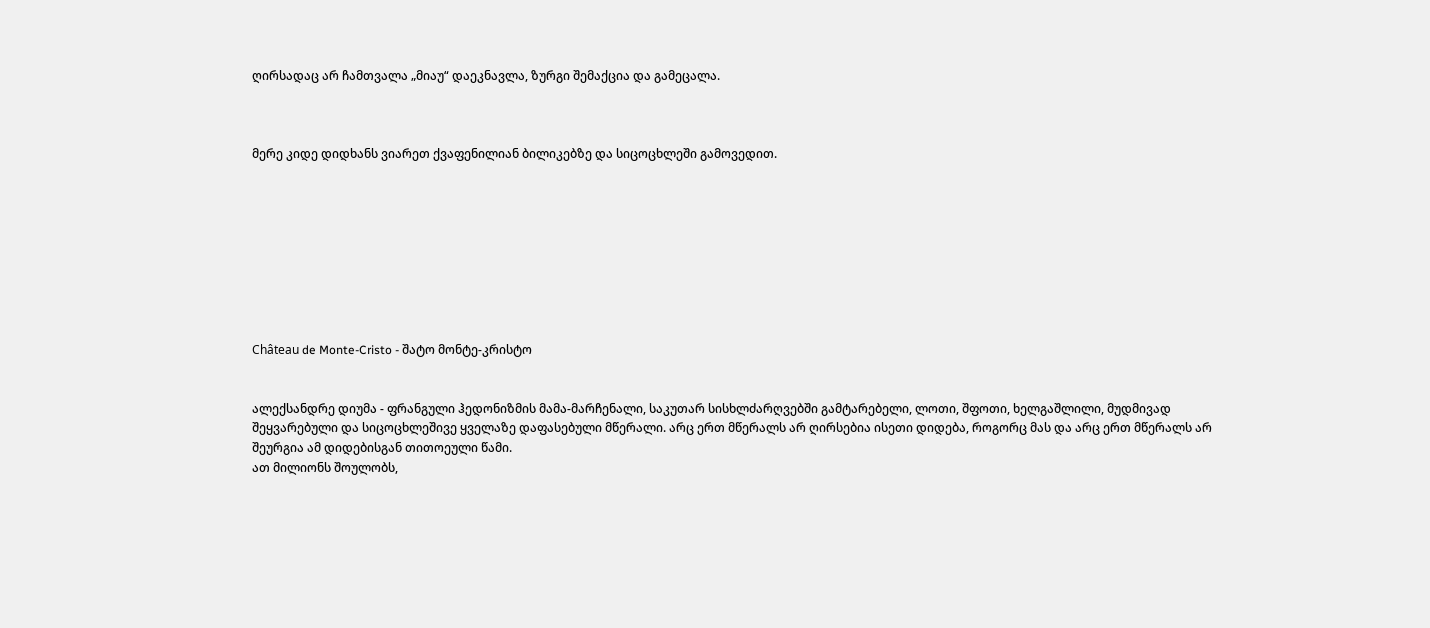ღირსადაც არ ჩამთვალა „მიაუ“ დაეკნავლა, ზურგი შემაქცია და გამეცალა.



მერე კიდე დიდხანს ვიარეთ ქვაფენილიან ბილიკებზე და სიცოცხლეში გამოვედით.









Château de Monte-Cristo - შატო მონტე-კრისტო


ალექსანდრე დიუმა - ფრანგული ჰედონიზმის მამა-მარჩენალი, საკუთარ სისხლძარღვებში გამტარებელი, ლოთი, შფოთი, ხელგაშლილი, მუდმივად შეყვარებული და სიცოცხლეშივე ყველაზე დაფასებული მწერალი. არც ერთ მწერალს არ ღირსებია ისეთი დიდება, როგორც მას და არც ერთ მწერალს არ შეურგია ამ დიდებისგან თითოეული წამი.
ათ მილიონს შოულობს,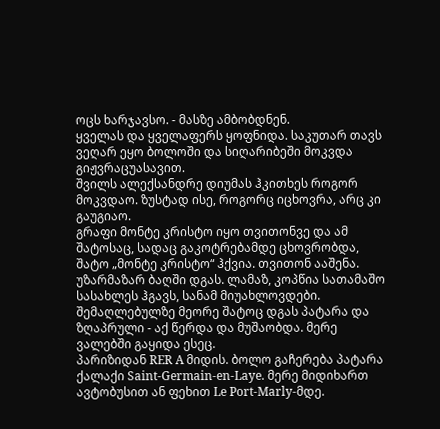ოცს ხარჯავსო. - მასზე ამბობდნენ.
ყველას და ყველაფერს ყოფნიდა. საკუთარ თავს ვეღარ ეყო ბოლოში და სიღარიბეში მოკვდა გიჟვრაცუასავით.
შვილს ალექსანდრე დიუმას ჰკითხეს როგორ მოკვდაო. ზუსტად ისე, როგორც იცხოვრა, არც კი გაუგიაო.
გრაფი მონტე კრისტო იყო თვითონვე და ამ შატოსაც, სადაც გაკოტრებამდე ცხოვრობდა, შატო „მონტე კრისტო“ ჰქვია. თვითონ ააშენა. უზარმაზარ ბაღში დგას. ლამაზ, კოპწია სათამაშო სასახლეს ჰგავს, სანამ მიუახლოვდები.
შემაღლებულზე მეორე შატოც დგას პატარა და ზღაპრული - აქ წერდა და მუშაობდა. მერე ვალებში გაყიდა ესეც.
პარიზიდან RER A მიდის. ბოლო გაჩერება პატარა ქალაქი Saint-Germain-en-Laye. მერე მიდიხართ ავტობუსით ან ფეხით Le Port-Marly-მდე.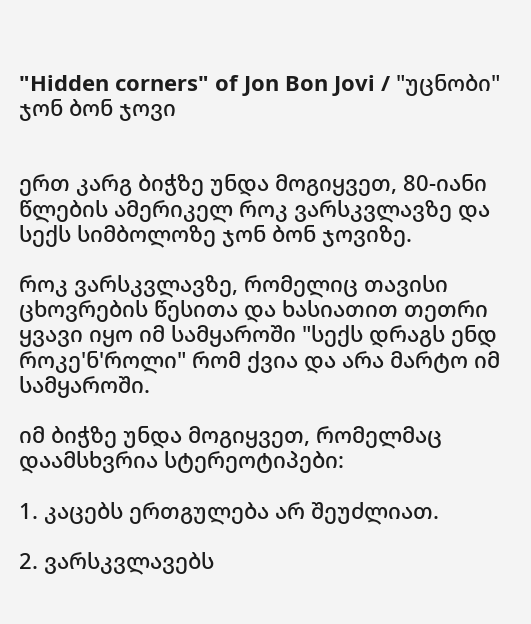"Hidden corners" of Jon Bon Jovi / "უცნობი" ჯონ ბონ ჯოვი


ერთ კარგ ბიჭზე უნდა მოგიყვეთ, 80-იანი წლების ამერიკელ როკ ვარსკვლავზე და სექს სიმბოლოზე ჯონ ბონ ჯოვიზე.

როკ ვარსკვლავზე, რომელიც თავისი ცხოვრების წესითა და ხასიათით თეთრი ყვავი იყო იმ სამყაროში "სექს დრაგს ენდ როკე'ნ'როლი" რომ ქვია და არა მარტო იმ სამყაროში.

იმ ბიჭზე უნდა მოგიყვეთ, რომელმაც დაამსხვრია სტერეოტიპები:

1. კაცებს ერთგულება არ შეუძლიათ.

2. ვარსკვლავებს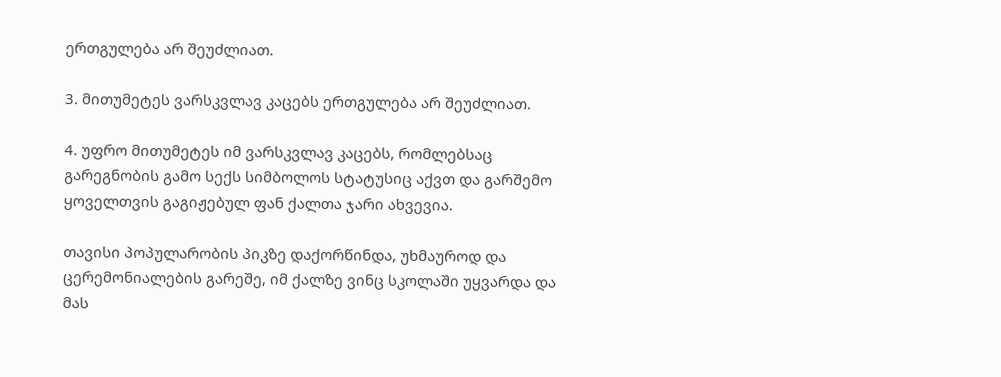ერთგულება არ შეუძლიათ.

3. მითუმეტეს ვარსკვლავ კაცებს ერთგულება არ შეუძლიათ.

4. უფრო მითუმეტეს იმ ვარსკვლავ კაცებს, რომლებსაც გარეგნობის გამო სექს სიმბოლოს სტატუსიც აქვთ და გარშემო ყოველთვის გაგიჟებულ ფან ქალთა ჯარი ახვევია.

თავისი პოპულარობის პიკზე დაქორწინდა, უხმაუროდ და ცერემონიალების გარეშე, იმ ქალზე ვინც სკოლაში უყვარდა და მას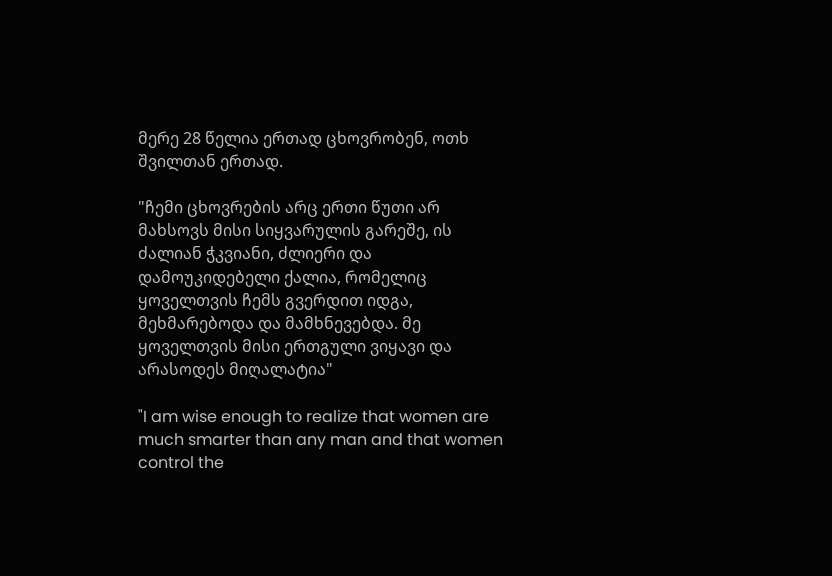მერე 28 წელია ერთად ცხოვრობენ, ოთხ შვილთან ერთად.

"ჩემი ცხოვრების არც ერთი წუთი არ მახსოვს მისი სიყვარულის გარეშე, ის ძალიან ჭკვიანი, ძლიერი და დამოუკიდებელი ქალია, რომელიც ყოველთვის ჩემს გვერდით იდგა, მეხმარებოდა და მამხნევებდა. მე ყოველთვის მისი ერთგული ვიყავი და არასოდეს მიღალატია"

"I am wise enough to realize that women are much smarter than any man and that women control the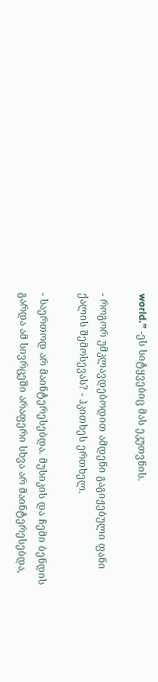world.” -ეს სიტყვებიც მას ეკუთვნის.

- როგორ უმკლავდებოდით ამდენი გაგიჟებული ფანი ქალის შემოსევას? - ჰკითხეს ერთხელ.

- საერთოდ არ მაინტერესებდა. მუსიკის და ჩემი ბენდის გარდა ამ სივრცეში არაფერი სხვა არ მაინტერესებდა,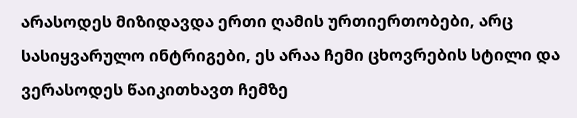არასოდეს მიზიდავდა ერთი ღამის ურთიერთობები, არც სასიყვარულო ინტრიგები, ეს არაა ჩემი ცხოვრების სტილი და ვერასოდეს წაიკითხავთ ჩემზე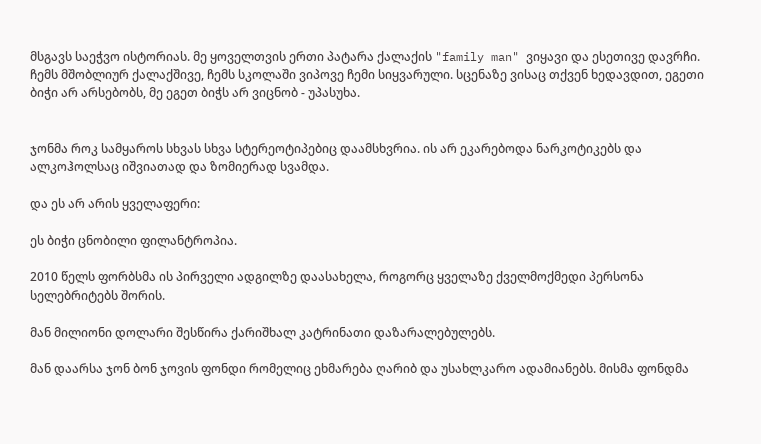მსგავს საეჭვო ისტორიას. მე ყოველთვის ერთი პატარა ქალაქის "family man" ვიყავი და ესეთივე დავრჩი. ჩემს მშობლიურ ქალაქშივე, ჩემს სკოლაში ვიპოვე ჩემი სიყვარული. სცენაზე ვისაც თქვენ ხედავდით, ეგეთი ბიჭი არ არსებობს, მე ეგეთ ბიჭს არ ვიცნობ - უპასუხა.


ჯონმა როკ სამყაროს სხვას სხვა სტერეოტიპებიც დაამსხვრია. ის არ ეკარებოდა ნარკოტიკებს და ალკოჰოლსაც იშვიათად და ზომიერად სვამდა.

და ეს არ არის ყველაფერი:

ეს ბიჭი ცნობილი ფილანტროპია.

2010 წელს ფორბსმა ის პირველი ადგილზე დაასახელა, როგორც ყველაზე ქველმოქმედი პერსონა სელებრიტებს შორის.

მან მილიონი დოლარი შესწირა ქარიშხალ კატრინათი დაზარალებულებს.

მან დაარსა ჯონ ბონ ჯოვის ფონდი რომელიც ეხმარება ღარიბ და უსახლკარო ადამიანებს. მისმა ფონდმა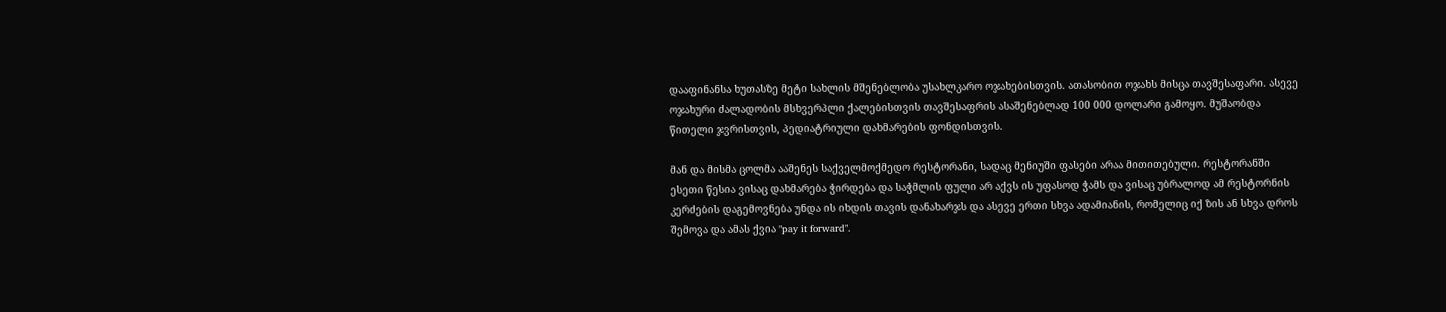დააფინანსა ხუთასზე მეტი სახლის მშენებლობა უსახლკარო ოჯახებისთვის. ათასობით ოჯახს მისცა თავშესაფარი. ასევე ოჯახური ძალადობის მსხვერპლი ქალებისთვის თავშესაფრის ასაშენებლად 100 000 დოლარი გამოყო. მუშაობდა წითელი ჯვრისთვის, პედიატრიული დახმარების ფონდისთვის.

მან და მისმა ცოლმა ააშენეს საქველმოქმედო რესტორანი, სადაც მენიუში ფასები არაა მითითებული. რესტორანში ესეთი წესია ვისაც დახმარება ჭირდება და საჭმლის ფული არ აქვს ის უფასოდ ჭამს და ვისაც უბრალოდ ამ რესტორნის კერძების დაგემოვნება უნდა ის იხდის თავის დანახარჯს და ასევე ერთი სხვა ადამიანის, რომელიც იქ ზის ან სხვა დროს შემოვა და ამას ქვია "pay it forward".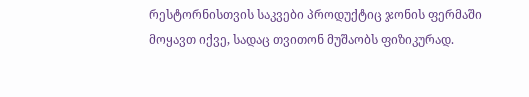რესტორნისთვის საკვები პროდუქტიც ჯონის ფერმაში მოყავთ იქვე, სადაც თვითონ მუშაობს ფიზიკურად.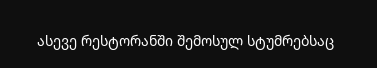ასევე რესტორანში შემოსულ სტუმრებსაც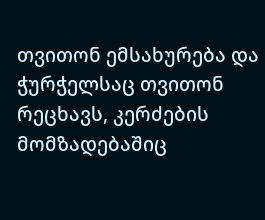თვითონ ემსახურება და ჭურჭელსაც თვითონ რეცხავს, კერძების მომზადებაშიც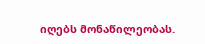იღებს მონაწილეობას.